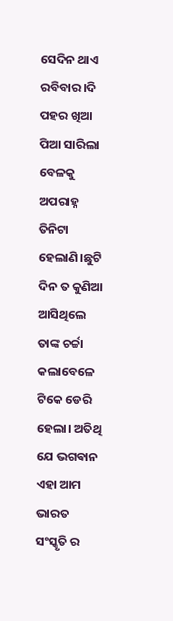ସେଦିନ ଥାଏ ରବିବାର।ଦି ପହର ଖିଆ ପିଆ ସାରିଲା ବେଳକୁ ଅପରାହ୍ନ ତିନିଟା ହେଲାଣି।ଛୁଟି ଦିନ ତ କୁଣିଆ ଆସିଥିଲେ ତାଙ୍କ ଚର୍ଚ୍ଚା କଲାବେଳେ ଟିକେ ଡେରି ହେଲା। ଅତିଥି ଯେ ଭଗଵାନ ଏହା ଆମ ଭାରତ ସଂସ୍କୃତି ର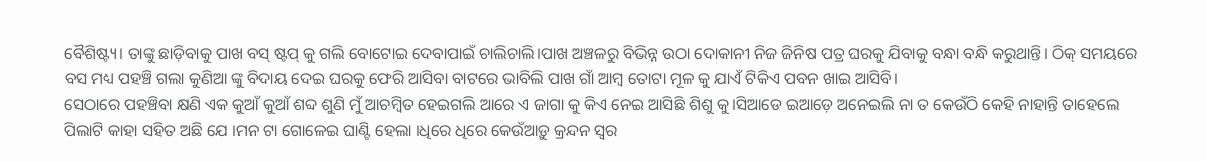ବୈଶିଷ୍ଟ୍ୟ। ତାଙ୍କୁ ଛାଡ଼ିବାକୁ ପାଖ ବସ୍ ଷ୍ଟପ୍ କୁ ଗଲି ବୋଟୋଇ ଦେବାପାଇଁ ଚାଲିଚାଲି।ପାଖ ଅଞ୍ଚଳରୁ ବିଭିନ୍ନ ଉଠା ଦୋକାନୀ ନିଜ ଜିନିଷ ପତ୍ର ଘରକୁ ଯିବାକୁ ବନ୍ଧା ବନ୍ଧି କରୁଥାନ୍ତି। ଠିକ୍ ସମୟରେ ବସ ମଧ୍ୟ ପହଞ୍ଚି ଗଲା କୁଣିଆ ଙ୍କୁ ବିଦାୟ ଦେଇ ଘରକୁ ଫେରି ଆସିବା ବାଟରେ ଭାବିଲି ପାଖ ଗାଁ ଆମ୍ବ ତୋଟା ମୂଳ କୁ ଯାଏଁ ଟିକିଏ ପବନ ଖାଇ ଆସିବି।
ସେଠାରେ ପହଞ୍ଚିବା କ୍ଷଣି ଏକ କୁଆଁ କୁଆଁ ଶବ୍ଦ ଶୁଣି ମୁଁ ଆଚମ୍ବିତ ହେଇଗଲି ଆରେ ଏ ଜାଗା କୁ କିଏ ନେଇ ଆସିଛି ଶିଶୁ କୁ।ସିଆଡେ ଇଆଡ଼େ ଅନେଇଲି ନା ତ କେଉଁଠି କେହି ନାହାନ୍ତି ତାହେଲେ ପିଲାଟି କାହା ସହିତ ଅଛି ଯେ ।ମନ ଟା ଗୋଳେଇ ଘାଣ୍ଟି ହେଲା ।ଧିରେ ଧିରେ କେଉଁଆଡ଼ୁ କ୍ରନ୍ଦନ ସ୍ୱର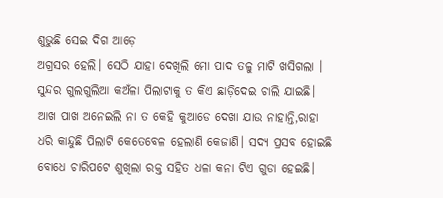ଶୁଭୁଛି ସେଇ ଦିଗ ଆଡ଼େ
ଅଗ୍ରସର ହେଲି। ସେଠି ଯାହା ଦେଖିଲି ମୋ ପାଦ ତଳୁ ମାଟି ଖସିଗଲା ।
ସୁନ୍ଦର ଗୁଲଗୁଲିଆ କଅଁଳା ପିଲାଟାକୁ ତ କିଏ ଛାଡ଼ିଦେଇ ଚାଲି ଯାଇଛି। ଆଖ ପାଖ ଅନେଇଲି ନା ତ କେହି କୁଆଡେ ଦେଖା ଯାଉ ନାହାନ୍ତି,ରାହା ଧରି କାନ୍ଦୁଛି ପିଲାଟି କେତେବେଳ ହେଲାଣି କେଜାଣି। ସଦ୍ୟ ପ୍ରସବ ହୋଇଛି ବୋଧେ ଚାରିପଟେ ଶୁଖିଲା ରକ୍ତ ସହିତ ଧଳା କନା ଟିଏ ଗୁଡା ହେଇଛି।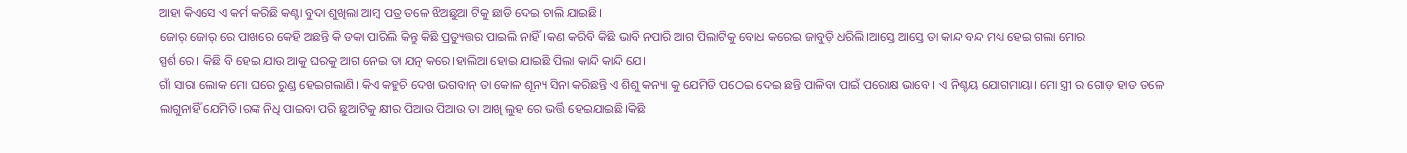ଆହା କିଏସେ ଏ କର୍ମ କରିଛି କଣ୍ଟା ବୁଦା ଶୁଖିଲା ଆମ୍ବ ପତ୍ର ତଳେ ଝିଅଛୁଆ ଟିକୁ ଛାଡି ଦେଇ ଚାଲି ଯାଇଛି।
ଜୋର୍ ଜୋର୍ ରେ ପାଖରେ କେହି ଅଛନ୍ତି କି ଡକା ପାରିଲି କିନ୍ତୁ କିଛି ପ୍ରତ୍ୟୁତ୍ତର ପାଇଲି ନାହିଁ।କଣ କରିବି କିଛି ଭାବି ନପାରି ଆଗ ପିଲାଟିକୁ ବୋଧ କରେଇ ଜାବୁଡ଼ି ଧରିଲି।ଆସ୍ତେ ଆସ୍ତେ ତା କାନ୍ଦ ବନ୍ଦ ମଧ୍ୟ ହେଇ ଗଲା ମୋର
ସ୍ପର୍ଶ ରେ। କିଛି ବି ହେଇ ଯାଉ ଆକୁ ଘରକୁ ଆଗ ନେଇ ତା ଯତ୍ନ କରେ।ହାଲିଆ ହୋଇ ଯାଇଛି ପିଲା କାନ୍ଦି କାନ୍ଦି ଯେ।
ଗାଁ ସାରା ଲୋକ ମୋ ଘରେ ରୁଣ୍ଡ ହେଇଗଲାଣି। କିଏ କହୁଚି ଦେଖ ଭଗବାନ୍ ତା କୋଳ ଶୂନ୍ୟ ସିନା କରିଛନ୍ତି ଏ ଶିଶୁ କନ୍ୟା କୁ ଯେମିତି ପଠେଇ ଦେଇ ଛନ୍ତି ପାଳିବା ପାଇଁ ପରୋକ୍ଷ ଭାବେ । ଏ ନିଶ୍ଚୟ ଯୋଗମାୟା। ମୋ ସ୍ତ୍ରୀ ର ଗୋଡ଼ ହାତ ତଳେ ଲାଗୁନାହିଁ ଯେମିତି।ରଙ୍କ ନିଧି ପାଇବା ପରି ଛୁଆଟିକୁ କ୍ଷୀର ପିଆଉ ପିଆଉ ତା ଆଖି ଲୁହ ରେ ଭର୍ତ୍ତି ହେଇଯାଇଛି।କିଛି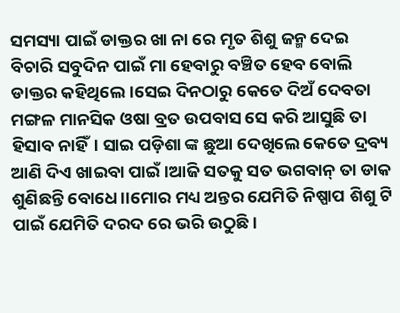ସମସ୍ୟା ପାଇଁ ଡାକ୍ତର ଖା ନା ରେ ମୃତ ଶିଶୁ ଜନ୍ମ ଦେଇ ବିଚାରି ସବୁଦିନ ପାଇଁ ମା ହେବାରୁ ବଞ୍ଚିତ ହେବ ବୋଲି ଡାକ୍ତର କହିଥିଲେ।ସେଇ ଦିନଠାରୁ କେତେ ଦିଅଁ ଦେବତା ମଙ୍ଗଳ ମାନସିକ ଓଷା ବ୍ରତ ଉପବାସ ସେ କରି ଆସୁଛି ତା ହିସାବ ନାହିଁ। ସାଇ ପଡ଼ିଶା ଙ୍କ ଛୁଆ ଦେଖିଲେ କେତେ ଦ୍ରବ୍ୟ ଆଣି ଦିଏ ଖାଇବା ପାଇଁ ।ଆଜି ସତକୁ ସତ ଭଗବାନ୍ ତା ଡାକ ଶୁଣିଛନ୍ତି ବୋଧେ।।ମୋର ମଧ୍ୟ ଅନ୍ତର ଯେମିତି ନିଷ୍ପାପ ଶିଶୁ ଟି ପାଇଁ ଯେମିତି ଦରଦ ରେ ଭରି ଉଠୁଛି।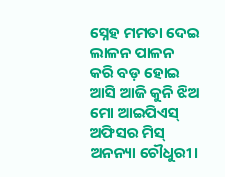ସ୍ନେହ ମମତା ଦେଇ ଲାଳନ ପାଳନ କରି ବଡ଼ ହୋଇ ଆସି ଆଜି କୁନି ଝିଅ ମୋ ଆଇପିଏସ୍ ଅଫିସର ମିସ୍ ଅନନ୍ୟା ଚୌଧୁରୀ।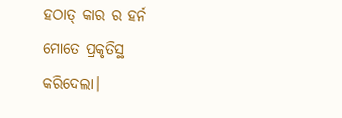ହଠାତ୍ କାର ର ହର୍ନ ମୋତେ ପ୍ରକୃତିସ୍ଥ କରିଦେଲା।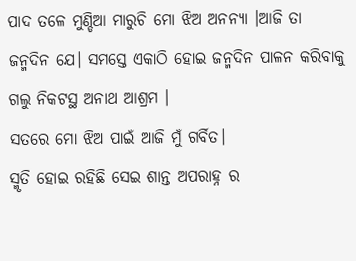ପାଦ ତଳେ ମୁଣ୍ଡିଆ ମାରୁଚି ମୋ ଝିଅ ଅନନ୍ୟା ।ଆଜି ତା ଜନ୍ମଦିନ ଯେ। ସମସ୍ତେ ଏକାଠି ହୋଇ ଜନ୍ମଦିନ ପାଳନ କରିବାକୁ ଗଲୁ ନିକଟସ୍ଥ ଅନାଥ ଆଶ୍ରମ ।
ସତରେ ମୋ ଝିଅ ପାଇଁ ଆଜି ମୁଁ ଗର୍ବିତ।
ସ୍ମୃତି ହୋଇ ରହିଛି ସେଇ ଶାନ୍ତ ଅପରାହ୍ନ ର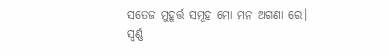ସତେଜ ମୁହୂର୍ତ୍ତ ସମୂହ ମୋ ମନ ଅଗଣା ରେ।
ସ୍ୱର୍ଣ୍ଣ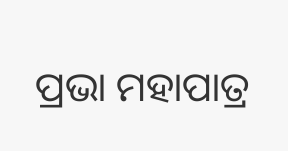ପ୍ରଭା ମହାପାତ୍ର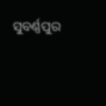ସୁବର୍ଣ୍ଣପୁର